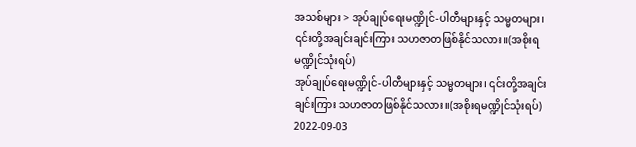အသစ်များ > အုပ်ချုပ်ရေးမဏ္ဍိုင်-ပါတီများနှင့် သမ္မတများ၊ ၎င်းတို့အချင်းချင်းကြား သဟဇာတဖြစ်နိုင်သလား။(အစိုးရမဏ္ဍိုင်သုံးရပ်)
အုပ်ချုပ်ရေးမဏ္ဍိုင်-ပါတီများနှင့် သမ္မတများ၊ ၎င်းတို့အချင်းချင်းကြား သဟဇာတဖြစ်နိုင်သလား။(အစိုးရမဏ္ဍိုင်သုံးရပ်)
2022-09-03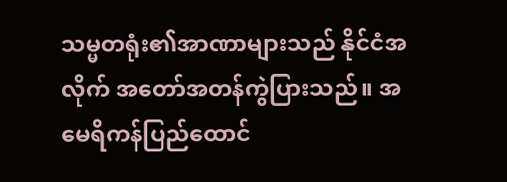သမ္မတရုံး၏အာဏာများသည် နိုင်ငံအလိုက် အတော်အတန်ကွဲပြားသည်။ အမေရိကန်ပြည်ထောင်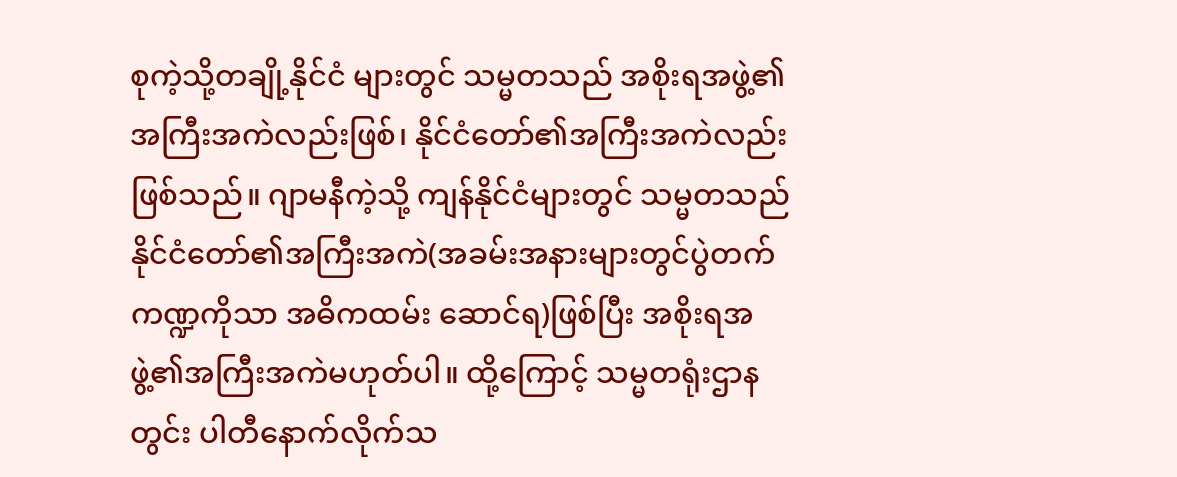စုကဲ့သို့တချို့နိုင်ငံ များတွင် သမ္မတသည် အစိုးရအဖွဲ့၏အကြီးအကဲလည်းဖြစ်၊ နိုင်ငံတော်၏အကြီးအကဲလည်းဖြစ်သည်။ ဂျာမနီကဲ့သို့ ကျန်နိုင်ငံများတွင် သမ္မတသည် နိုင်ငံတော်၏အကြီးအကဲ(အခမ်းအနားများတွင်ပွဲတက်ကဏ္ဍကိုသာ အဓိကထမ်း ဆောင်ရ)ဖြစ်ပြီး အစိုးရအဖွဲ့၏အကြီးအကဲမဟုတ်ပါ။ ထို့ကြောင့် သမ္မတရုံးဌာနတွင်း ပါတီနောက်လိုက်သ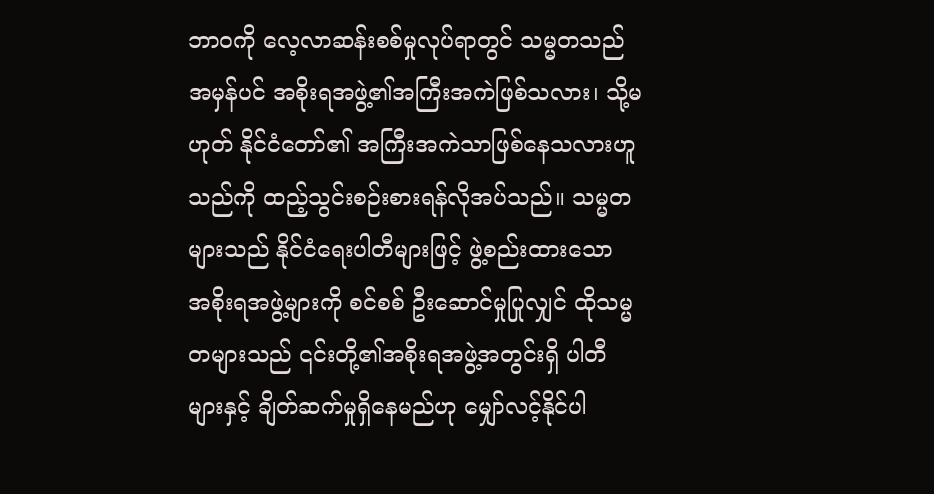ဘာ၀ကို လေ့လာဆန်းစစ်မှုလုပ်ရာတွင် သမ္မတသည် အမှန်ပင် အစိုးရအဖွဲ့၏အကြီးအကဲဖြစ်သလား၊ သို့မဟုတ် နိုင်ငံတော်၏ အကြီးအကဲသာဖြစ်နေသလားဟူသည်ကို ထည့်သွင်းစဉ်းစားရန်လိုအပ်သည်။ သမ္မတများသည် နိုင်ငံရေးပါတီများဖြင့် ဖွဲ့စည်းထားသော အစိုးရအဖွဲ့များကို စင်စစ် ဦးဆောင်မှုပြုလျှင် ထိုသမ္မတများသည် ၎င်းတို့၏အစိုးရအဖွဲ့အတွင်းရှိ ပါတီများနှင့် ချိတ်ဆက်မှုရှိနေမည်ဟု မျှော်လင့်နိုင်ပါ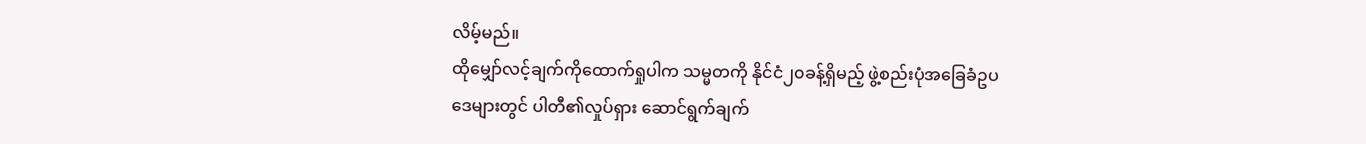လိမ့်မည်။
ထိုမျှော်လင့်ချက်ကိုထောက်ရှုပါက သမ္မတကို နိုင်ငံ၂၀ခန့်ရှိမည့် ဖွဲ့စည်းပုံအခြေခံဥပဒေများတွင် ပါတီ၏လှုပ်ရှား ဆောင်ရွက်ချက်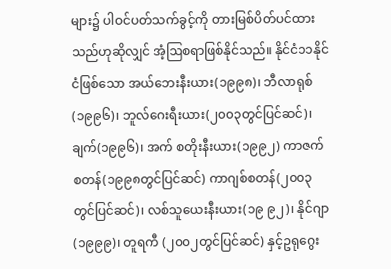များ၌ ပါဝင်ပတ်သက်ခွင့်ကို တားမြစ်ပိတ်ပင်ထားသည်ဟုဆိုလျှင် အံ့ဩစရာဖြစ်နိုင်သည်။ နိုင်ငံ၁၁နိုင် ငံဖြစ်သော အယ်ဘေးနီးယား(၁၉၉၈)၊ ဘီလာရုစ်(၁၉၉၆)၊ ဘူလ်ဂေးရီးယား(၂၀၀၃တွင်ပြင်ဆင်)၊ ချက်(၁၉၉၆)၊ အက် စတိုးနီးယား(၁၉၉၂) ကာဇက်စတန်(၁၉၉၈တွင်ပြင်ဆင်) ကာဂျစ်စတန်(၂၀၀၃တွင်ပြင်ဆင်)၊ လစ်သူယေးနီးယား(၁၉ ၉၂)၊ နိုင်ဂျာ(၁၉၉၉)၊ တူရကီ (၂၀၀၂တွင်ပြင်ဆင်) နှင့်ဥရုဂွေး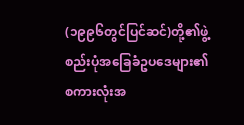(၁၉၉၆တွင်ပြင်ဆင်)တို့၏ဖွဲ့စည်းပုံအခြေခံဥပဒေများ၏ စကားလုံးအ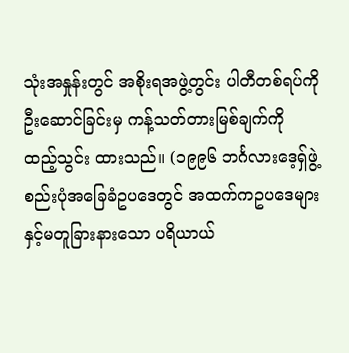သုံးအနှုန်းတွင် အစိုးရအဖွဲ့တွင်း ပါတီတစ်ရပ်ကို ဦးဆောင်ခြင်းမှ ကန့်သတ်တားမြစ်ချက်ကို ထည့်သွင်း ထားသည်။ (၁၉၉၆ ဘင်္ဂလားဒေ့ရှ်ဖွဲ့စည်းပုံအခြေခံဥပဒေတွင် အထက်ကဥပဒေများနှင့်မတူခြားနားသော ပရိယာယ်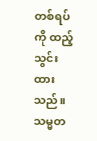တစ်ရပ်ကို ထည့်သွင်းထားသည်။ သမ္မတ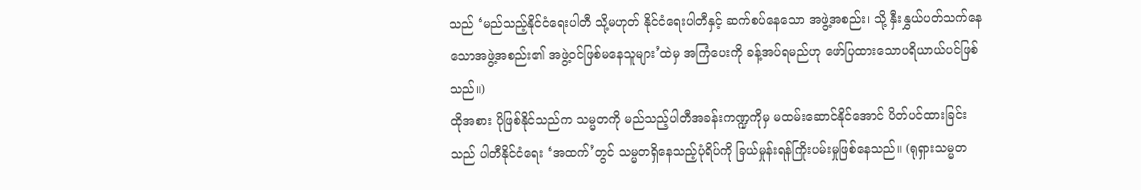သည် ‘မည်သည့်နိုင်ငံရေးပါတီ သို့မဟုတ် နိုင်ငံရေးပါတီနှင့် ဆက်စပ်နေသော အဖွဲ့အစည်း၊ သို့ နှီးနွှယ်ပတ်သက်နေသောအဖွဲ့အစည်း၏ အဖွဲ့ဝင်ဖြစ်မနေသူများ’ထဲမှ အကြံပေးကို ခန့်အပ်ရမည်ဟု ဖော်ပြထားသောပရိယာယ်ပင်ဖြစ်သည်။)
ထိုအစား ပိုဖြစ်နိုင်သည်က သမ္မတကို မည်သည့်ပါတီအခန်းကဏ္ဍကိုမှ မထမ်းဆောင်နိုင်အောင် ပိတ်ပင်ထားခြင်းသည် ပါတီနိုင်ငံရေး ‘အထက်’တွင် သမ္မတရှိနေသည့်ပုံရိပ်ကို ခြယ်မှုန်းရန်ကြိုးပမ်းမှုဖြစ်နေသည်။ (ရုရှားသမ္မတ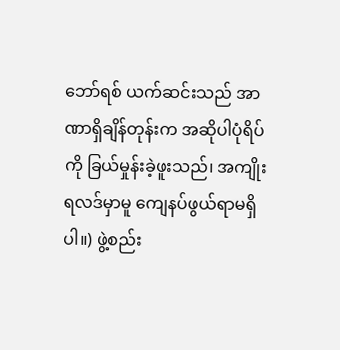ဘော်ရစ် ယက်ဆင်းသည် အာဏာရှိချိန်တုန်းက အဆိုပါပုံရိပ်ကို ခြယ်မှုန်းခဲ့ဖူးသည်၊ အကျိုးရလဒ်မှာမူ ကျေနပ်ဖွယ်ရာမရှိပါ။) ဖွဲ့စည်း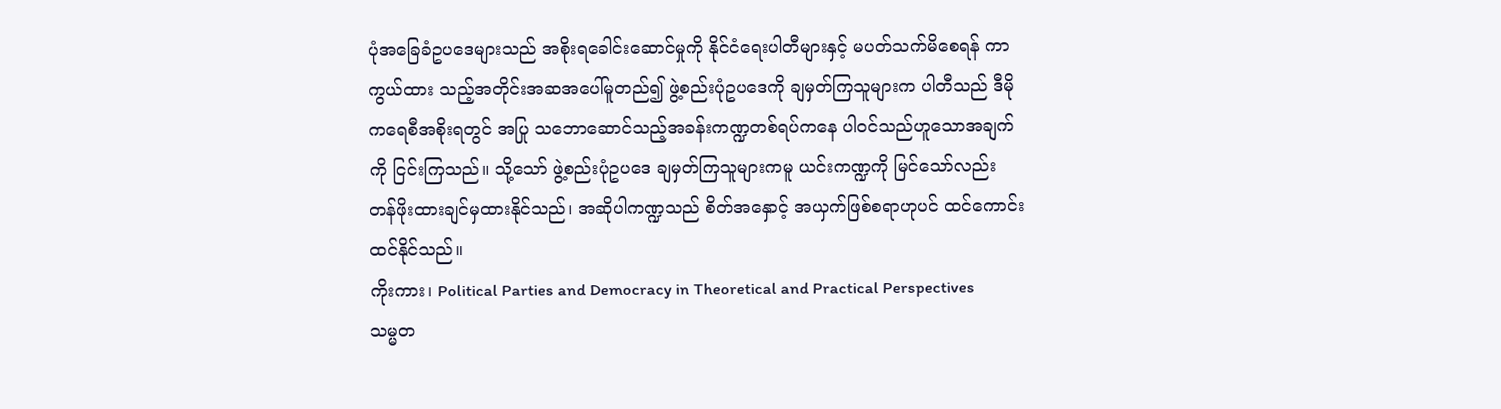ပုံအခြေခံဥပဒေများသည် အစိုးရခေါင်းဆောင်မှုကို နိုင်ငံရေးပါတီများနှင့် မပတ်သက်မိစေရန် ကာကွယ်ထား သည့်အတိုင်းအဆအပေါ်မူတည်၍ ဖွဲ့စည်းပုံဥပဒေကို ချမှတ်ကြသူများက ပါတီသည် ဒီမိုကရေစီအစိုးရတွင် အပြု သဘောဆောင်သည့်အခန်းကဏ္ဍတစ်ရပ်ကနေ ပါဝင်သည်ဟူသောအချက်ကို ငြင်းကြသည်။ သို့သော် ဖွဲ့စည်းပုံဥပဒေ ချမှတ်ကြသူများကမူ ယင်းကဏ္ဍကို မြင်သော်လည်း တန်ဖိုးထားချင်မှထားနိုင်သည်၊ အဆိုပါကဏ္ဍသည် စိတ်အနှောင့် အယှက်ဖြစ်စရာဟုပင် ထင်ကောင်းထင်နိုင်သည်။
ကိုးကား၊ Political Parties and Democracy in Theoretical and Practical Perspectives
သမ္မတ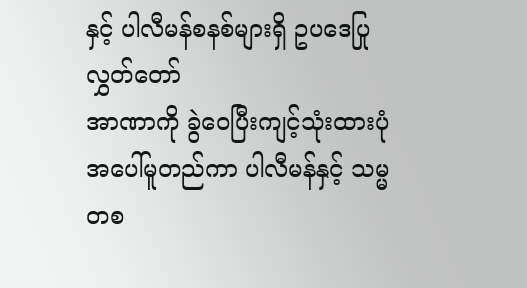နှင့် ပါလီမန်စနစ်များရှိ ဥပဒေပြုလွှတ်တော်
အာဏာကို ခွဲဝေပြီးကျင့်သုံးထားပုံအပေါ်မူတည်ကာ ပါလီမန်နှင့် သမ္မတစ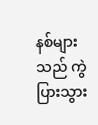နစ်များသည် ကွဲပြားသွား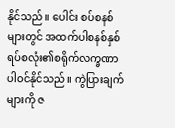နိုင်သည်။ ပေါင်း စပ်စနစ်များတွင် အထက်ပါစနစ်နှစ်ရပ်စလုံး၏စရိုက်လက္ခဏာ ပါဝင်နိုင်သည်။ ကွဲပြားချက်များကို ဇ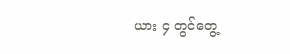ယား ၄ တွင်တွေ့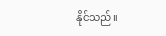နိုင်သည်။